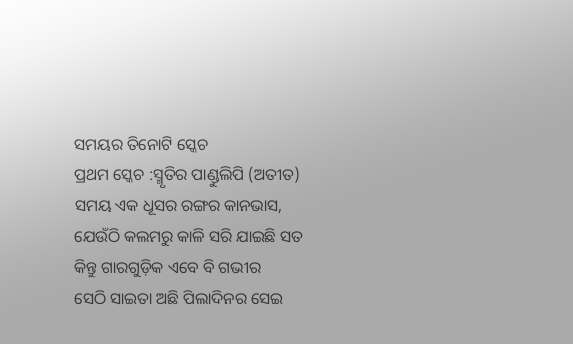ସମୟର ତିନୋଟି ସ୍କେଚ
ପ୍ରଥମ ସ୍କେଚ :ସ୍ମୃତିର ପାଣ୍ଡୁଲିପି (ଅତୀତ)
ସମୟ ଏକ ଧୂସର ରଙ୍ଗର କାନଭାସ,
ଯେଉଁଠି କଲମରୁ କାଳି ସରି ଯାଇଛି ସତ
କିନ୍ତୁ ଗାରଗୁଡ଼ିକ ଏବେ ବି ଗଭୀର
ସେଠି ସାଇତା ଅଛି ପିଲାଦିନର ସେଇ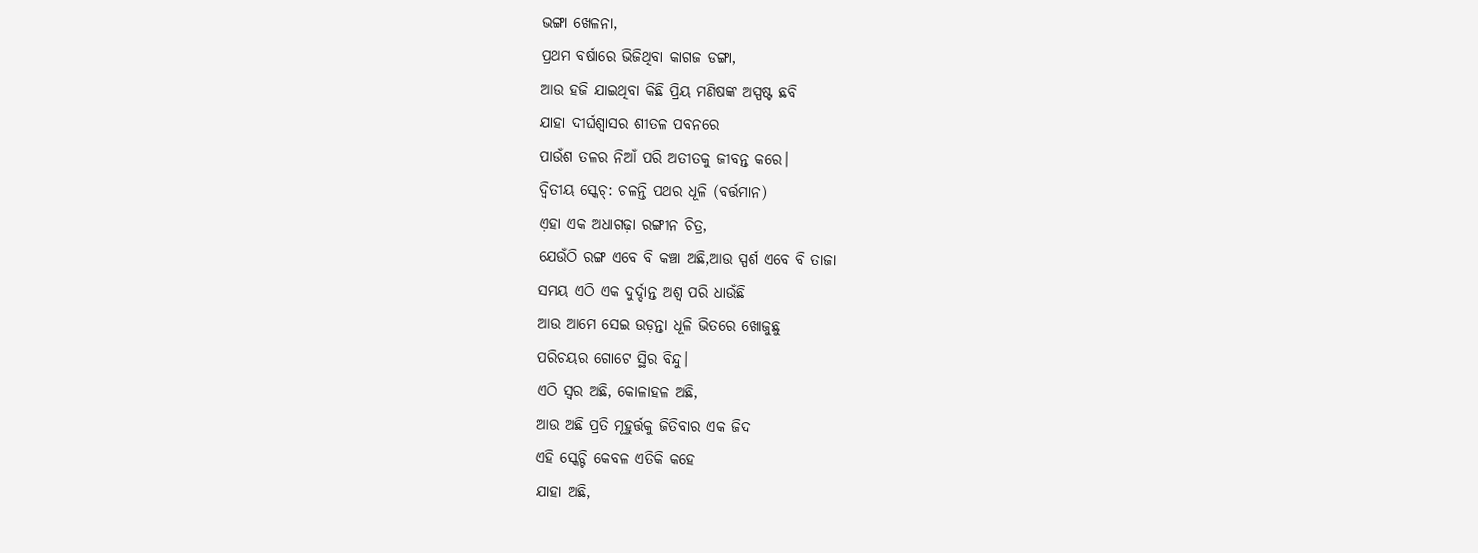ଭଙ୍ଗା ଖେଳନା,
ପ୍ରଥମ ବର୍ଷାରେ ଭିଜିଥିବା କାଗଜ ଡଙ୍ଗା,
ଆଉ ହଜି ଯାଇଥିବା କିଛି ପ୍ରିୟ ମଣିଷଙ୍କ ଅସ୍ପଷ୍ଟ ଛବି
ଯାହା ଦୀର୍ଘଶ୍ୱାସର ଶୀତଳ ପବନରେ
ପାଉଁଶ ତଳର ନିଆଁ ପରି ଅତୀତକୁ ଜୀବନ୍ତ କରେ।
ଦ୍ଵିତୀୟ ସ୍କେଚ୍: ଚଳନ୍ତି ପଥର ଧୂଳି (ବର୍ତ୍ତମାନ)
ଏ଼ହା ଏକ ଅଧାଗଢ଼ା ରଙ୍ଗୀନ ଚିତ୍ର,
ଯେଉଁଠି ରଙ୍ଗ ଏବେ ବି କଞ୍ଚା ଅଛି,ଆଉ ସ୍ପର୍ଶ ଏବେ ବି ତାଜା
ସମୟ ଏଠି ଏକ ଦୁର୍ଦ୍ଦାନ୍ତ ଅଶ୍ୱ ପରି ଧାଉଁଛି
ଆଉ ଆମେ ସେଇ ଉଡ଼ନ୍ତା ଧୂଳି ଭିତରେ ଖୋଜୁଛୁ
ପରିଚୟର ଗୋଟେ ସ୍ଥିର ବିନ୍ଦୁ।
ଏଠି ସ୍ୱର ଅଛି, କୋଳାହଳ ଅଛି,
ଆଉ ଅଛି ପ୍ରତି ମୂହୁର୍ତ୍ତକୁ ଜିତିବାର ଏକ ଜିଦ
ଏହି ସ୍କେଚ୍ଟି କେବଳ ଏତିକି କହେ
ଯାହା ଅଛି,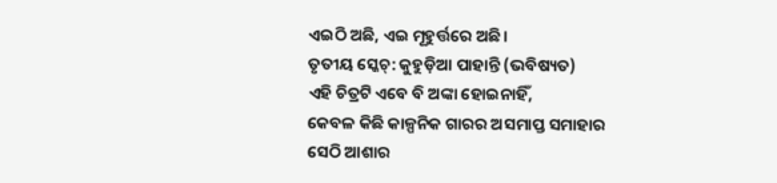ଏଇଠି ଅଛି, ଏଇ ମୂହୁର୍ତ୍ତରେ ଅଛି।
ତୃତୀୟ ସ୍କେଚ୍: କୁହୁଡ଼ିଆ ପାହାନ୍ତି (ଭବିଷ୍ୟତ)
ଏହି ଚିତ୍ରଟି ଏବେ ବି ଅଙ୍କା ହୋଇନାହିଁ,
କେବଳ କିଛି କାଳ୍ପନିକ ଗାରର ଅସମାପ୍ତ ସମାହାର
ସେଠି ଆଶାର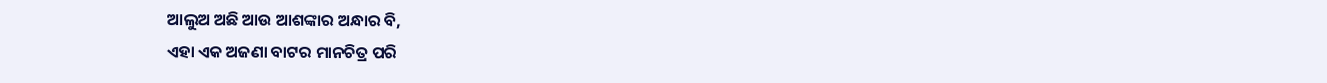ଆଲୁଅ ଅଛି ଆଉ ଆଶଙ୍କାର ଅନ୍ଧାର ବି,
ଏହା ଏକ ଅଜଣା ବାଟର ମାନଚିତ୍ର ପରି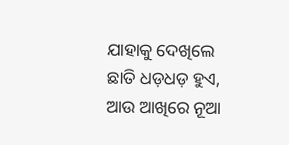ଯାହାକୁ ଦେଖିଲେ ଛାତି ଧଡ଼ଧଡ଼ ହୁଏ,
ଆଉ ଆଖିରେ ନୂଆ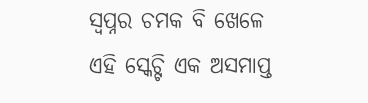ସ୍ୱପ୍ନର ଚମକ ବି ଖେଳେ
ଏହି ସ୍କେଚ୍ଟି ଏକ ଅସମାପ୍ତ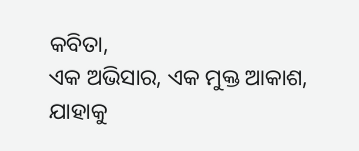କବିତା,
ଏକ ଅଭିସାର, ଏକ ମୁକ୍ତ ଆକାଶ,
ଯାହାକୁ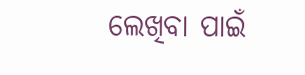ଲେଖିବା ପାଇଁ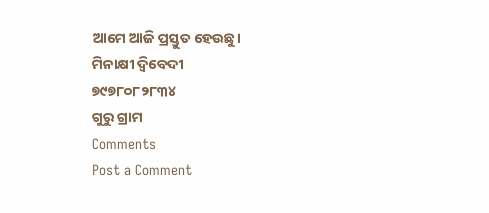ଆମେ ଆଜି ପ୍ରସ୍ତୁତ ହେଉଛୁ।
ମିନାକ୍ଷୀ ଦ୍ବିବେଦୀ
୭୯୭୮୦୮୨୮୩୪
ଗୁରୁ ଗ୍ରାମ
Comments
Post a Comment